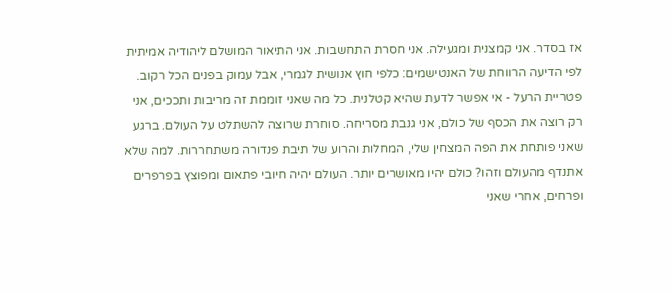אז בסדר. אני קמצנית ומגעילה. אני חסרת התחשבות. אני התיאור המושלם ליהודיה אמיתית לפי הדיעה הרווחת של האנטישמים: כלפי חוץ אנושית לגמרי, אבל עמוק בפנים הכל רקוב. פטריית הרעל - אי אפשר לדעת שהיא קטלנית. כל מה שאני זוממת זה מריבות ותככים, אני רק רוצה את הכסף של כולם, אני גנבת מסריחה. סוחרת שרוצה להשתלט על העולם. ברגע שאני פותחת את הפה המצחין שלי, המחלות והרוע של תיבת פנדורה משתחררות. למה שלא אתנדף מהעולם וזהו? כולם יהיו מאושרים יותר. העולם יהיה חיובי פתאום ומפוצץ בפרפרים ופרחים, אחרי שאני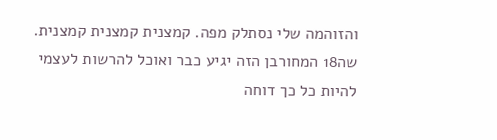והזוהמה שלי נסתלק מפה. קמצנית קמצנית קמצנית.
שה18 המחורבן הזה יגיע כבר ואוכל להרשות לעצמי להיות כל כך דוחה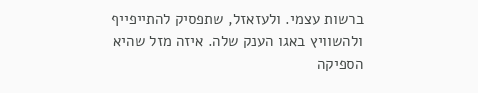ברשות עצמי. ולעזאזל, שתפסיק להתייפייף ולהשוויץ באגו הענק שלה. איזה מזל שהיא הספיקה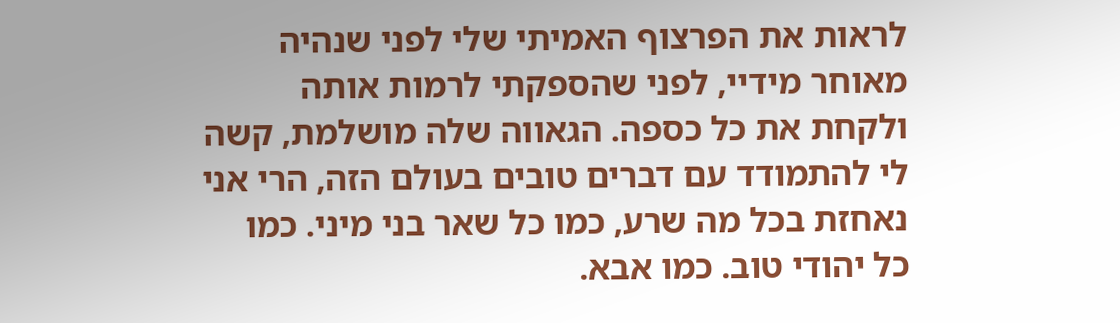לראות את הפרצוף האמיתי שלי לפני שנהיה מאוחר מידיי, לפני שהספקתי לרמות אותה ולקחת את כל כספה. הגאווה שלה מושלמת, קשה לי להתמודד עם דברים טובים בעולם הזה, הרי אני נאחזת בכל מה שרע, כמו כל שאר בני מיני. כמו כל יהודי טוב. כמו אבא.